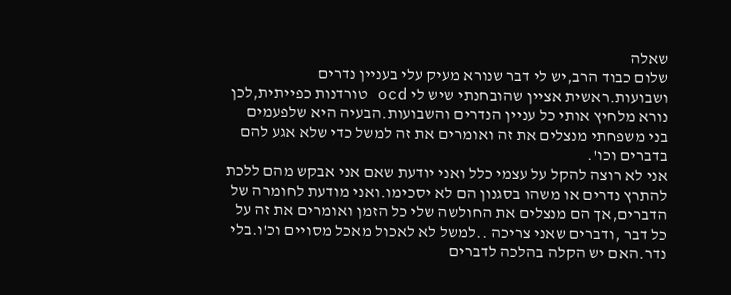שאלה
שלום כבוד הרב,יש לי דבר שנורא מעיק עלי בעניין נדרים ושבועות.ראשית אציין שהובחנתי שיש לי ocd טורדנות כפייתית,לכן נורא מלחיץ אותי כל עניין הנדרים והשבועות.הבעיה היא שלפעמים בני משפחתי מנצלים את זה ואומרים את זה למשל כדי שלא אגע להם בדברים וכו'.
אני לא רוצה להקל על עצמי כלל ואני יודעת שאם אני אבקש מהם ללכת להתרץ נדרים או משהו בסגנון הם לא יסכימו.ואני מודעת לחומרה של הדברים,אך הם מנצלים את החולשה שלי כל הזמן ואומרים את זה על כל דבר ,ודברים שאני צריכה ..למשל לא לאכול מאכל מסויים וכ'ו.בלי נדר.האם יש הקלה בהלכה לדברים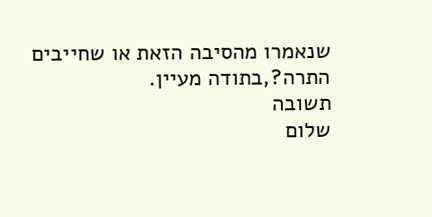שנאמרו מהסיבה הזאת או שחייבים התרה?,בתודה מעיין.
תשובה
שלום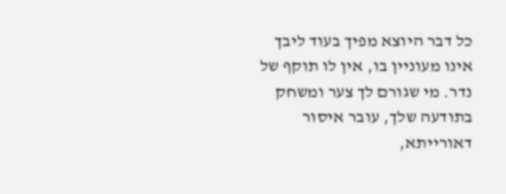כל דבר היוצא מפיך בעוד ליבך אינו מעוניין בו, אין לו תוקף של נדר. מי שגורם לך צער ומשחק בתודעה שלך, עובר איסור דאורייתא,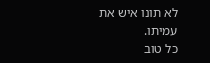לא תונו איש את עמיתו.
כל טוב